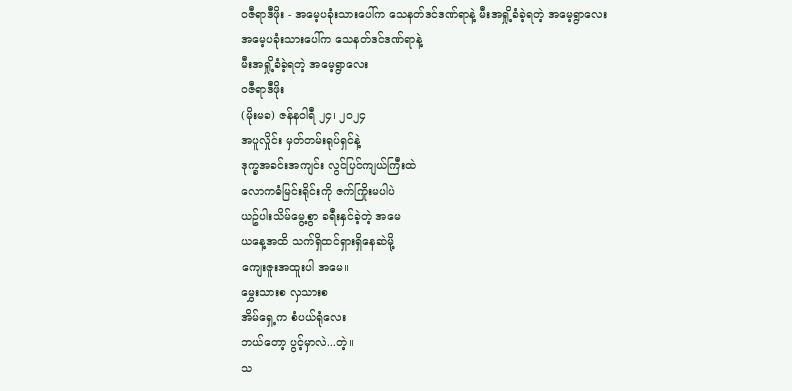ဝဇီရာဒီဖိုး - အမေ့ပခုံးသားပေါ်က သေနတ်ဒင်ဒဏ်ရာနဲ့ မီးအရှို့ခံခဲ့ရတဲ့ အမေ့ရွာလေး
အမေ့ပခုံးသားပေါ်က သေနတ်ဒင်ဒဏ်ရာနဲ့
မီးအရှို့ခံခဲ့ရတဲ့ အမေ့ရွာလေး
ဝဇီရာဒီဖိုး
(မိုးမခ) ဇန်နဝါရီ ၂၄၊ ၂၀၂၄
အပူလှိုင်း မှတ်တမ်းရုပ်ရှင်နဲ့
ဒုက္ခအခင်းအကျင်း လွင်ပြင်ကျယ်ကြီးထဲ
လောကဓံမြင်းရိုင်းကို ဇက်ကြိုးမပါပဲ
ယဥ်ပါးသိမ်မွေ့စွာ ခရီးနှင်ခဲ့တဲ့ အမေ
ယနေ့အထိ သက်ရှိထင်ရှားရှိနေဆဲမို့
ကျေးဇူးအထူးပါ အမေ။
မွှေးသားစ လှသားစ
အိမ်ရှေ့က စံပယ်ရုံလေး
ဘယ်တော့ ပွင့်မှာလဲ...တဲ့။
သ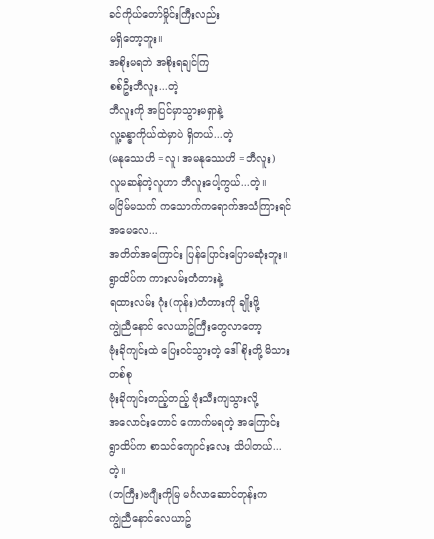ခင်ကိုယ်တော်မှိုင်းကြီးလည်း
မရှိတော့ဘူး။
အစိုးမရဘဲ အစိုးရချင်ကြ
စစ်ဦးဘီလူး...တဲ့
ဘီလူးကို အပြင်မှာသွားမရှာနဲ့
လူ့ခန္ဓာကိုယ်ထဲမှာပဲ ရှိတယ်...တဲ့
(မနုဿေဟိ =လူ၊ အမနုဿေဟိ =ဘီလူး)
လူမဆန်တဲ့လူဟာ ဘီလူးပေါ့ကွယ်...တဲ့။
မငြိမ်မသက် ကသောက်ကရောက်အသံကြားရင်
အမေလေ...
အတိတ်အကြောင်း ပြန်ပြောင်းပြောမဆုံးဘူး။
ရွာထိပ်က ကားလမ်းတံတားနဲ့
ရထားလမ်း ဂုံး(ကုန်း)တံတားကို ချိုးဖို့
ကျွဲညီနောင် လေယာဥ်ကြီးတွေလာတော့
ဗုံးခိုကျင်းထဲ ပြေးဝင်သွားတဲ့ ဒေါ်စိုးတို့ မိသားတစ်စု
ဗုံးခိုကျင်းတည့်တည့် ဗုံးသီးကျသွားလို့
အလောင်းတောင် ကောက်မရတဲ့ အကြောင်း
ရွာထိပ်က စာသင်ကျောင်းလေး သိပါတယ်...တဲ့။
(ဘကြီး)ဗဂျီးကိုမြ မင်္ဂလာဆောင်တုန်းက
ကျွဲညီနောင်လေယာဥ်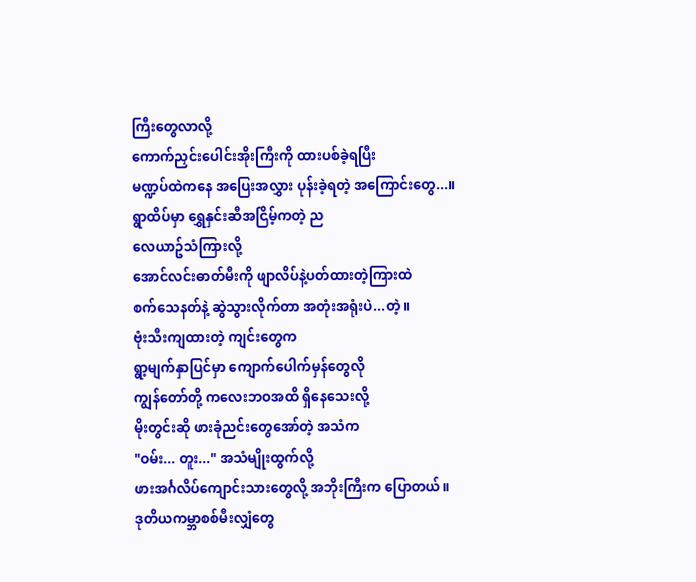ကြီးတွေလာလို့
ကောက်ညှင်းပေါင်းအိုးကြီးကို ထားပစ်ခဲ့ရပြီး
မဏ္ဍပ်ထဲကနေ အပြေးအလွှား ပုန်းခဲ့ရတဲ့ အကြောင်းတွေ...။
ရွာထိပ်မှာ ရွှေနှင်းဆီအငြိမ့်ကတဲ့ ည
လေယာဥ်သံကြားလို့
အောင်လင်းဓာတ်မီးကို ဖျာလိပ်နဲ့ပတ်ထားတဲ့ကြားထဲ
စက်သေနတ်နဲ့ ဆွဲသွားလိုက်တာ အတုံးအရုံးပဲ...တဲ့။
ဗုံးသီးကျထားတဲ့ ကျင်းတွေက
ရွာ့မျက်နှာပြင်မှာ ကျောက်ပေါက်မှန်တွေလို
ကျွန်တော်တို့ ကလေးဘဝအထိ ရှိနေသေးလို့
မိုးတွင်းဆို ဖားခုံညင်းတွေအော်တဲ့ အသံက
"ဝမ်း... တူး..." အသံမျိုးထွက်လို့
ဖားအင်္ဂလိပ်ကျောင်းသားတွေလို့ အဘိုးကြီးက ပြောတယ်။
ဒုတိယကမ္ဘာစစ်မီးလျှံတွေ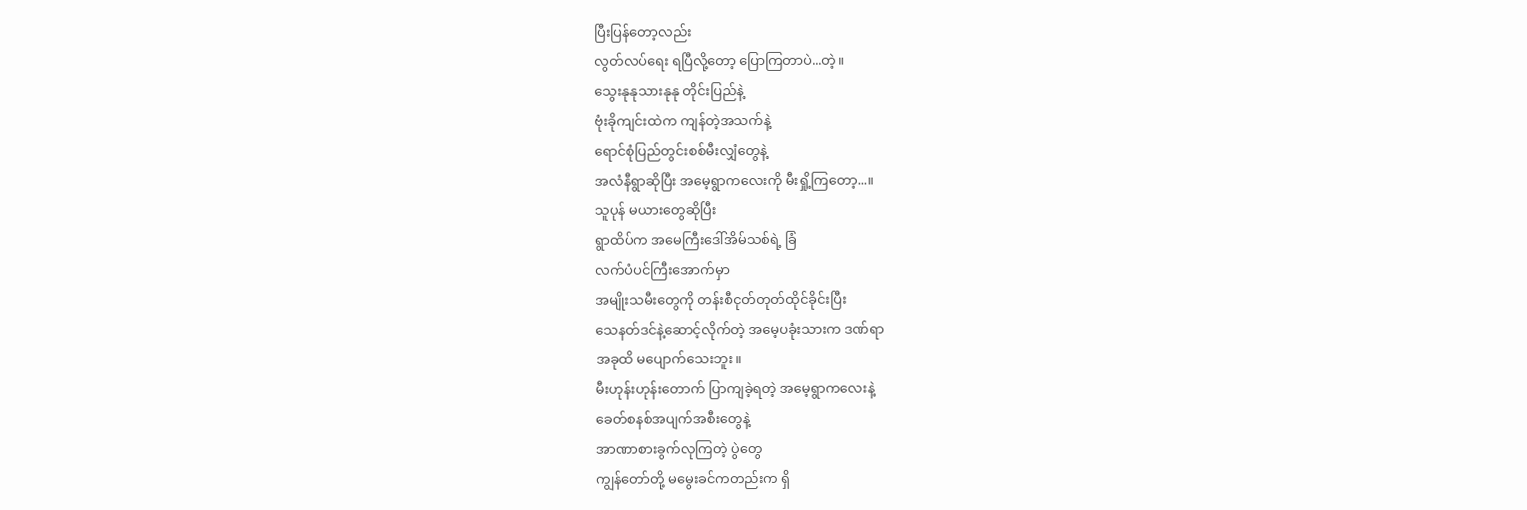ပြီးပြန်တော့လည်း
လွတ်လပ်ရေး ရပြီလို့တော့ ပြောကြတာပဲ...တဲ့။
သွေးနုနုသားနုနု တိုင်းပြည်နဲ့
ဗုံးခိုကျင်းထဲက ကျန်တဲ့အသက်နဲ့
ရောင်စုံပြည်တွင်းစစ်မီးလျှံတွေနဲ့
အလံနီရွာဆိုပြီး အမေ့ရွာကလေးကို မီးရှို့ကြတော့...။
သူပုန် မယားတွေဆိုပြီး
ရွာထိပ်က အမေကြီးဒေါ်အိမ်သစ်ရဲ့ ခြံ
လက်ပံပင်ကြီးအောက်မှာ
အမျိုးသမီးတွေကို တန်းစီငုတ်တုတ်ထိုင်ခိုင်းပြီး
သေနတ်ဒင်နဲ့ဆောင့်လိုက်တဲ့ အမေ့ပခုံးသားက ဒဏ်ရာ
အခုထိ မပျောက်သေးဘူး။
မီးဟုန်းဟုန်းတောက် ပြာကျခဲ့ရတဲ့ အမေ့ရွာကလေးနဲ့
ခေတ်စနစ်အပျက်အစီးတွေနဲ့
အာဏာစားခွက်လုကြတဲ့ ပွဲတွေ
ကျွန်တော်တို့ မမွေးခင်ကတည်းက ရှိ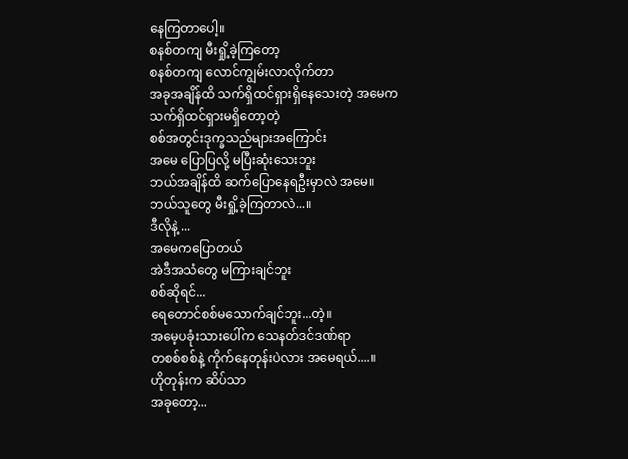နေကြတာပေါ့။
စနစ်တကျ မီးရှို့ခဲ့ကြတော့
စနစ်တကျ လောင်ကျွမ်းလာလိုက်တာ
အခုအချိန်ထိ သက်ရှိထင်ရှားရှိနေသေးတဲ့ အမေက
သက်ရှိထင်ရှားမရှိတော့တဲ့
စစ်အတွင်းဒုက္ခသည်များအကြောင်း
အမေ ပြောပြလို့ မပြီးဆုံးသေးဘူး
ဘယ်အချိန်ထိ ဆက်ပြောနေရဦးမှာလဲ အမေ။
ဘယ်သူတွေ မီးရှို့ခဲ့ကြတာလဲ...။
ဒီလိုနဲ့ ...
အမေကပြောတယ်
အဲဒီအသံတွေ မကြားချင်ဘူး
စစ်ဆိုရင်...
ရေတောင်စစ်မသောက်ချင်ဘူး...တဲ့။
အမေ့ပခုံးသားပေါ်က သေနတ်ဒင်ဒဏ်ရာ
တစစ်စစ်နဲ့ ကိုက်နေတုန်းပဲလား အမေရယ်....။
ဟိုတုန်းက ဆိပ်သာ
အခုတော့...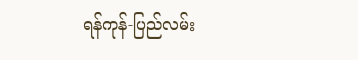ရန်ကုန်-ပြည်လမ်း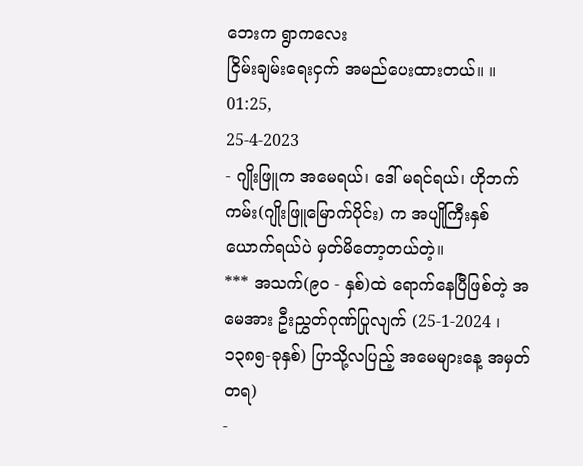ဘေးက ရွာကလေး
ငြိမ်းချမ်းရေးငှက် အမည်ပေးထားတယ်။ ။
01:25,
25-4-2023
- ဂျိုးဖြူက အမေရယ်၊ ဒေါ် မရင်ရယ်၊ ဟိုဘက်ကမ်း(ဂျိုးဖြူမြောက်ပိုင်း) က အပျိုကြီးနှစ်ယောက်ရယ်ပဲ မှတ်မိတော့တယ်တဲ့။
*** အသက်(၉၀ - နှစ်)ထဲ ရောက်နေပြီဖြစ်တဲ့ အမေအား ဦးညွှတ်ဂုဏ်ပြုလျက် (25-1-2024 ၊ ၁၃၈၅-ခုနှစ်) ပြာသို့လပြည့် အမေများနေ့ အမှတ်တရ)
-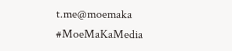t.me@moemaka
#MoeMaKaMedia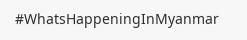#WhatsHappeningInMyanmar